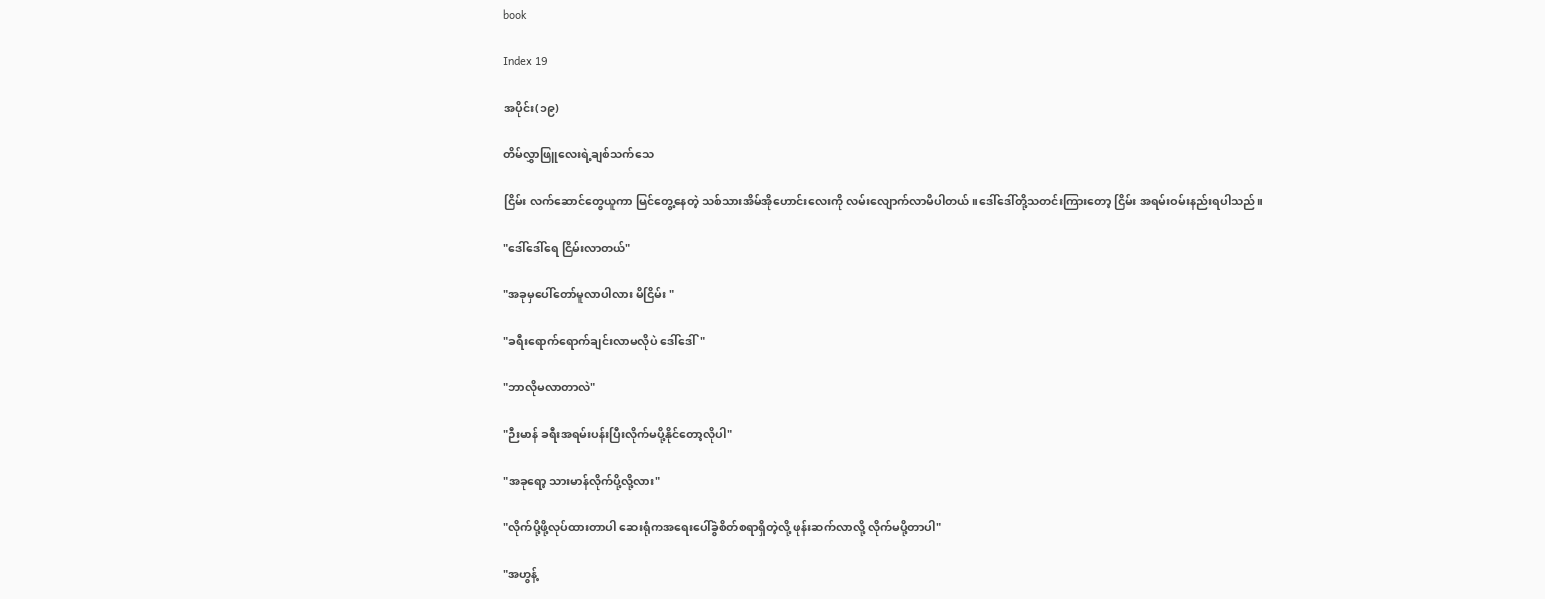book

Index 19

အပိုင်း(၁၉)

တိမ်လွှာဖြူလေးရဲ့ချစ်သက်သေ

ငြိမ်း လက်ဆောင်တွေယူကာ မြင်တွေ့နေတဲ့ သစ်သားအိမ်အိုဟောင်းလေးကို လမ်းလျောက်လာမိပါတယ်။ဒေါ်ဒေါ်တို့သတင်းကြားတော့ ငြိမ်း အရမ်းဝမ်းနည်းရပါသည်။

"ဒေါ်ဒေါ်ရေ ငြိမ်းလာတယ်"

"အခုမှပေါ်တော်မူလာပါလား မိငြိမ်း "

"ခရီးရောက်ရောက်ချင်းလာမလိုပဲ ဒေါ်ဒေါ်"

"ဘာလိုမလာတာလဲ"

"ဉီးမာန် ခရီးအရမ်းပန်းပြီးလိုက်မပို့နိုင်တော့လိုပါ"

"အခုရော့ သားမာန်လိုက်ပို့လို့လား"

"လိုက်ပို့ဖို့လုပ်ထားတာပါ ဆေးရုံကအရေးပေါ်ခွဲစိတ်စရာရှိတဲ့လို့ ဖုန်းဆက်လာလို့ လိုက်မပို့တာပါ"

"အဟွန့်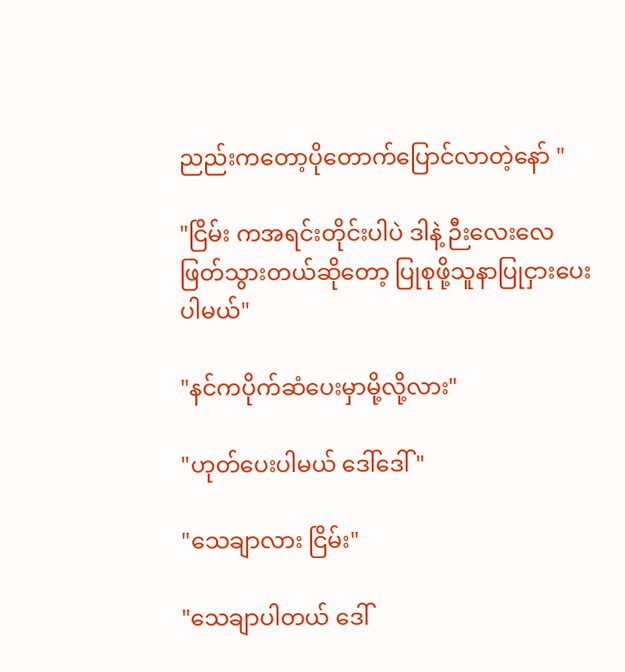ညည်းကတော့ပိုတောက်ပြောင်လာတဲ့နော် "

"ငြိမ်း ကအရင်းတိုင်းပါပဲ ဒါနဲ့ ဉီးလေးလေဖြတ်သွားတယ်ဆိုတော့ ပြုစုဖို့သူနာပြုငှားပေးပါမယ်"

"နင်ကပိုက်ဆံပေးမှာမို့လို့လား"

"ဟုတ်ပေးပါမယ် ဒေါ်ဒေါ်"

"သေချာလား ငြိမ်း"

"သေချာပါတယ် ဒေါ်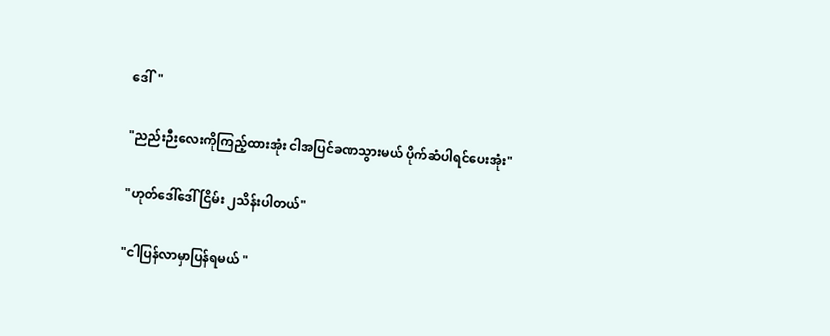ဒေါ်"

"ညည်းဉီးလေးကိုကြည့်ထားအုံး ငါအပြင်ခဏသွားမယ် ပိုက်ဆံပါရင်ပေးအုံး"

"ဟုတ်ဒေါ်ဒေါ် ငြိမ်း ၂သိန်းပါတယ်"

"ငါပြန်လာမှာပြန်ရမယ် "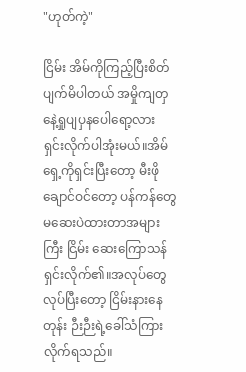"ဟုတ်ကဲ့"

ငြိမ်း အိမ်ကိုကြည့်ပြီးစိတ်ပျက်မိပါတယ် အမှိုကျတှနေဲ့ရှုပျပှနပေါရော့လား ရှင်းလိုက်ပါအုံးမယ်။အိမ်ရှေ့ကိုရှင်းပြီးတော့ မီးဖိုချောင်ဝင်တော့ ပန်ကန်တွေမဆေးပဲထားတာအများကြီး ငြိမ်း ဆေးကြောသန်ရှင်းလိုက်၏။အလုပ်တွေလုပ်ပြီးတော့ ငြိမ်းနားနေတုန်း ဉီးဉီးရဲ့ခေါ်သံကြားလိုက်ရသည်။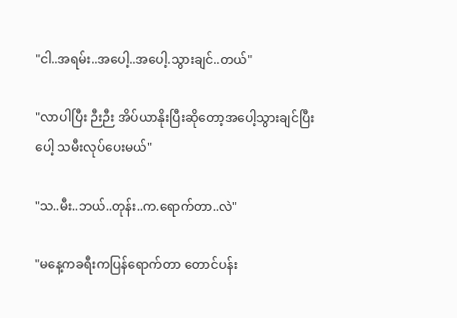"ငါ..အရမ်း..အပေါ့..အပေါ့.သွားချင်..တယ်"

"လာပါပြီး ဉီးဉီး အိပ်ယာနိုးပြီးဆိုတော့အပေါ့သွားချင်ပြီးပေါ့ သမီးလုပ်ပေးမယ်"

"သ..မီး..ဘယ်..တုန်း..က.ရောက်တာ..လဲ"

"မနေ့ကခရီးကပြန်ရောက်တာ တောင်ပန်း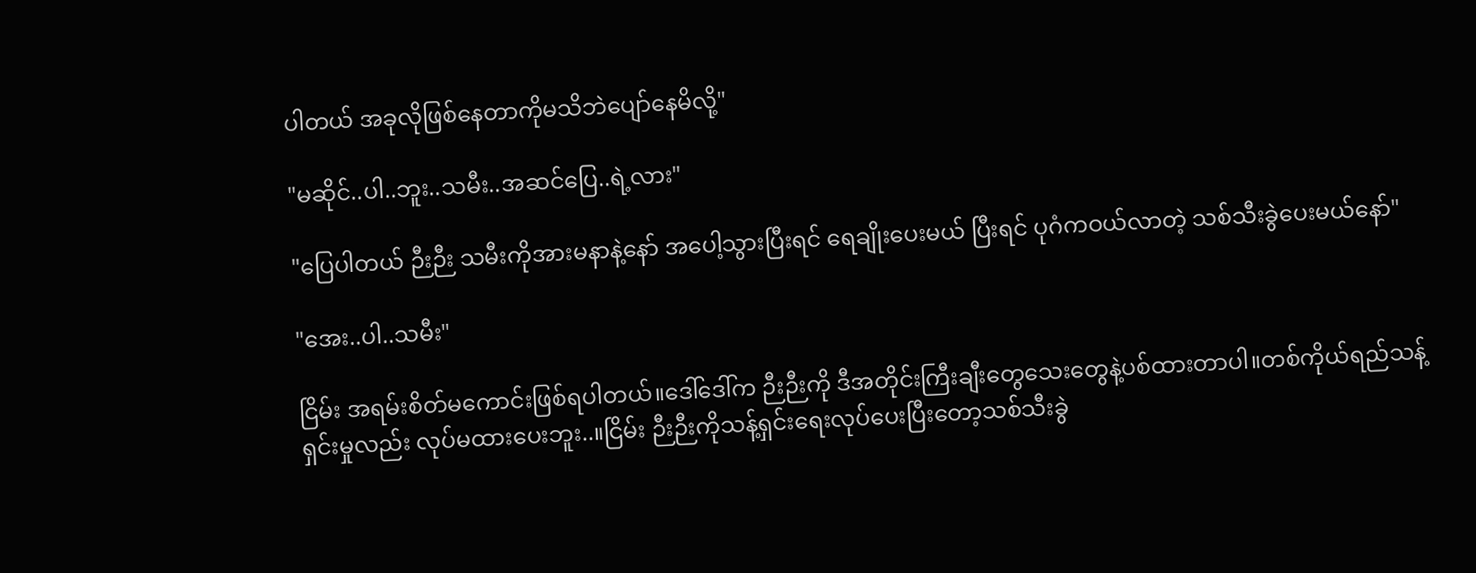ပါတယ် အခုလိုဖြစ်နေတာကိုမသိဘဲပျော်နေမိလို့"

"မဆိုင်..ပါ..ဘူး..သမီး..အဆင်ပြေ..ရဲ့လား"

"ပြေပါတယ် ဉီးဉီး သမီးကိုအားမနာနဲ့နော် အပေါ့သွားပြီးရင် ရေချိုးပေးမယ် ပြီးရင် ပုဂံကဝယ်လာတဲ့ သစ်သီးခွဲပေးမယ်နော်"

"အေး..ပါ..သမီး"

ငြိမ်း အရမ်းစိတ်မကောင်းဖြစ်ရပါတယ်။ဒေါ်ဒေါ်က ဉီးဉီးကို ဒီအတိုင်းကြီးချီးတွေသေးတွေနဲ့ပစ်ထားတာပါ။တစ်ကိုယ်ရည်သန့်ရှင်းမှုလည်း လုပ်မထားပေးဘူး..။ငြိမ်း ဉီးဉီးကိုသန့်ရှင်းရေးလုပ်ပေးပြီးတော့သစ်သီးခွဲ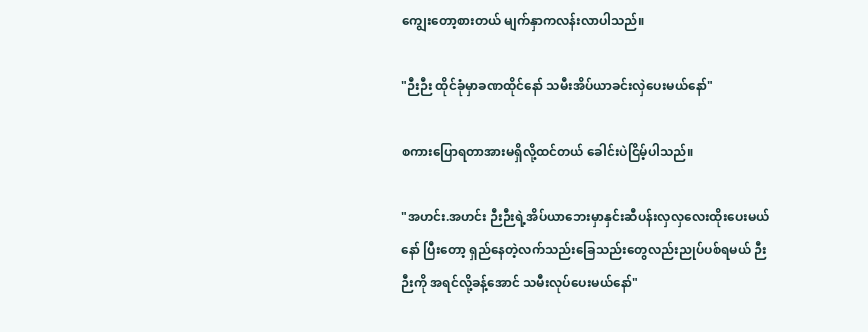ကျွေးတော့စားတယ် မျက်နှာကလန်းလာပါသည်။

"ဉီးဉီး ထိုင်ခုံမှာခဏထိုင်နော် သမီးအိပ်ယာခင်းလှဲပေးမယ်နော်"

စကားပြောရတာအားမရှိလို့ထင်တယ် ခေါင်းပဲငြိမ့်ပါသည်။

"အဟင်း.အဟင်း ဉီးဉီးရဲ့အိပ်ယာဘေးမှာနှင်းဆီပန်းလှလှလေးထိုးပေးမယ်နော် ပြီးတော့ ရှည်နေတဲ့လက်သည်းခြေသည်းတွေလည်းညုပ်ပစ်ရမယ် ဉီးဉီးကို အရင်လို့ခန့်အောင် သမီးလုပ်ပေးမယ်နော်"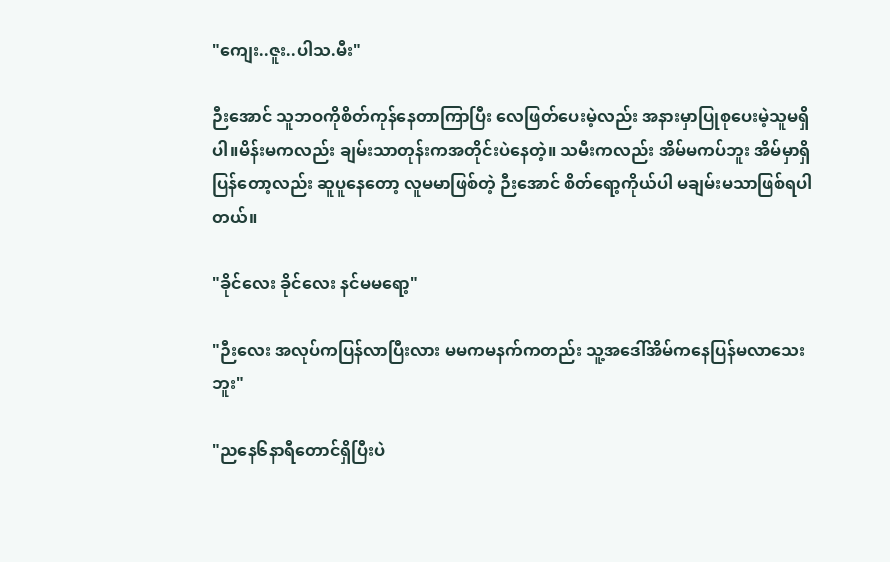"ကျေး..ဇူး..ပါသ.မီး"

ဉီးအောင် သူဘဝကိုစိတ်ကုန်နေတာကြာပြီး လေဖြတ်ပေးမဲ့လည်း အနားမှာပြုစုပေးမဲ့သူမရှိပါ။မိန်းမကလည်း ချမ်းသာတုန်းကအတိုင်းပဲနေတဲ့။ သမီးကလည်း အိမ်မကပ်ဘူး အိမ်မှာရှိပြန်တော့လည်း ဆူပူနေတော့ လူမမာဖြစ်တဲ့ ဉီးအောင် စိတ်ရော့ကိုယ်ပါ မချမ်းမသာဖြစ်ရပါတယ်။

"ခိုင်လေး ခိုင်လေး နင်မမရော့"

"ဉီးလေး အလုပ်ကပြန်လာပြီးလား မမကမနက်ကတည်း သူ့အဒေါ်အိမ်ကနေပြန်မလာသေးဘူး"

"ညနေ၆နာရီတောင်ရှိပြီးပဲ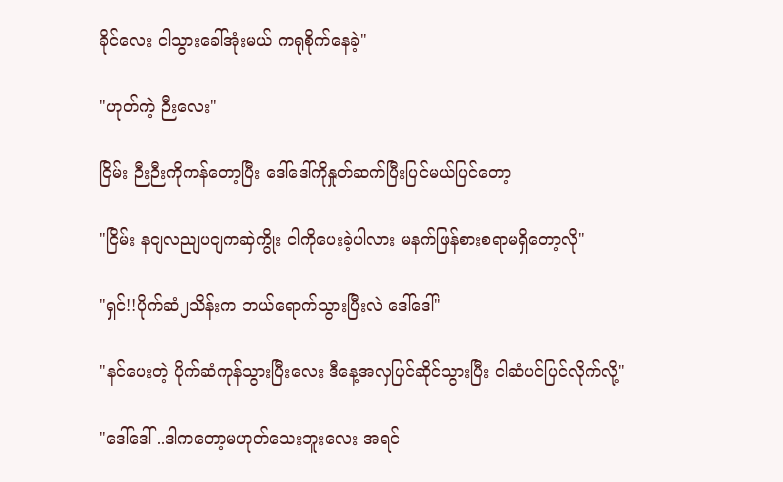ခိုင်လေး ငါသွားခေါ်အုံးမယ် ကရုစိုက်နေခဲ့"

"ဟုတ်ကဲ့ ဉီးလေး"

ငြိမ်း ဉီးဉီးကိုကန်တော့ပြီး ဒေါ်ဒေါ်ကိုနှုတ်ဆက်ပြီးပြင်မယ်ပြင်တော့

"ငြိမ်း နငျလညျပငျကဆှဲကွိုး ငါကိုပေးခဲ့ပါလား မနက်ဖြန်စားစရာမရှိတော့လို"

"ရှင်!!ပိုက်ဆံ၂သိန်းက ဘယ်ရောက်သွားပြီးလဲ ဒေါ်ဒေါ်"

"နင်ပေးတဲ့ ပိုက်ဆံကုန်သွားပြီးလေး ဒီနေ့အလှပြင်ဆိုင်သွားပြီး ငါဆံပင်ပြင်လိုက်လို့"

"ဒေါ်ဒေါ် ..ဒါကတော့မဟုတ်သေးဘူးလေး အရင်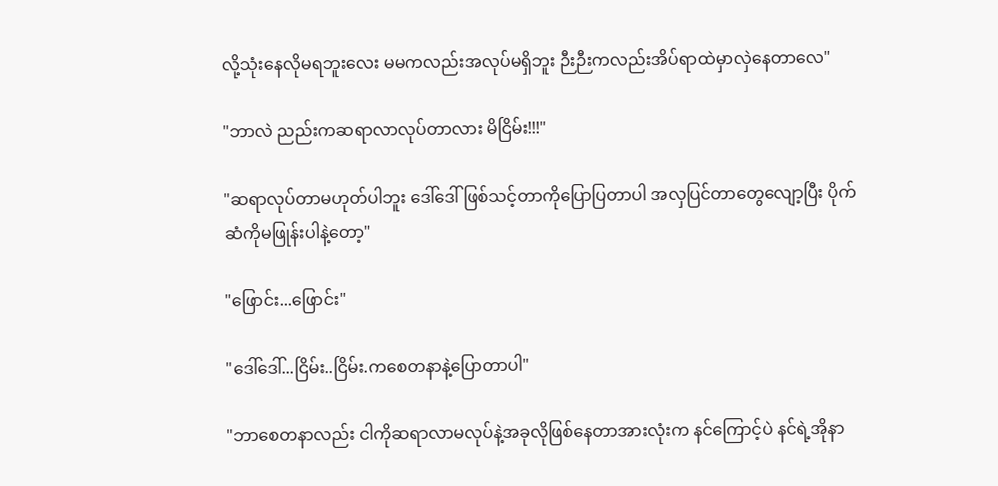လို့သုံးနေလိုမရဘူးလေး မမကလည်းအလုပ်မရှိဘူး ဉီးဉီးကလည်းအိပ်ရာထဲမှာလှဲနေတာလေ"

"ဘာလဲ ညည်းကဆရာလာလုပ်တာလား မိငြိမ်း!!!"

"ဆရာလုပ်တာမဟုတ်ပါဘူး ဒေါ်ဒေါ် ဖြစ်သင့်တာကိုပြောပြတာပါ အလှပြင်တာတွေလျော့ပြီး ပိုက်ဆံကိုမဖြုန်းပါနဲ့တော့"

"ဖြောင်း...ဖြောင်း"

"ဒေါ်ဒေါ်...ငြိမ်း..ငြိမ်း.ကစေတနာနဲ့ပြောတာပါ"

"ဘာစေတနာလည်း ငါကိုဆရာလာမလုပ်နဲ့အခုလိုဖြစ်နေတာအားလုံးက နင်ကြောင့်ပဲ နင်ရဲ့အိုနာ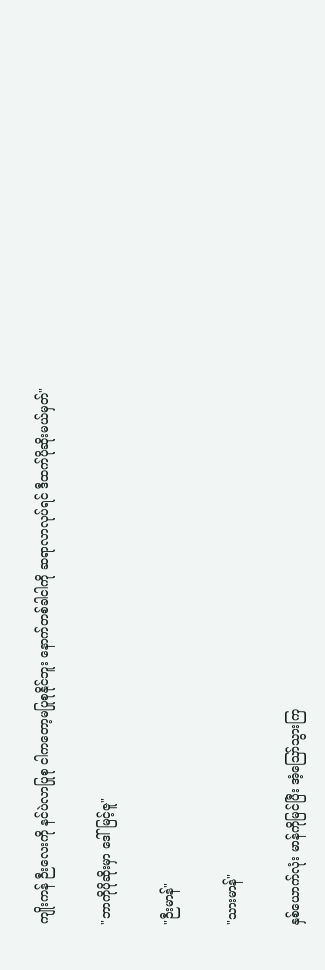ကျိုးကန် ဉီးလေးကို နင်ပဲလာပြုစု ငါကတော့မပြုစုနိုင်ဘူး နောက်တစ်ခါငါကို ဆရာလာလုပ်ရင် ဒီထက်ပိုဆိုးမယ်မှတ်"

"ဘာကိုပိုဆိုးမှာ ဒေါ်မြင့်ဇူ"

"ဉီးမာန်"

"သားမာန်"

နှစ်ယောက်လုံး မာန်ကိုမြင်ပြီး အံ့ဪသွားကြ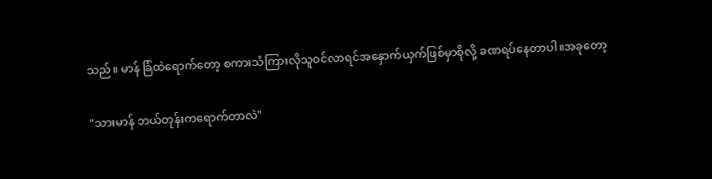သည်။ မာန် ခြံထဲရောက်တော့ စကားသံကြားလိုသူဝင်လာရင်အနှောက်ယှက်ဖြစ်မှာစိုလို့ ခဏရပ်နေတာပါ။အခုတော့

"သားမာန် ဘယ်တုန်းကရောက်တာလဲ"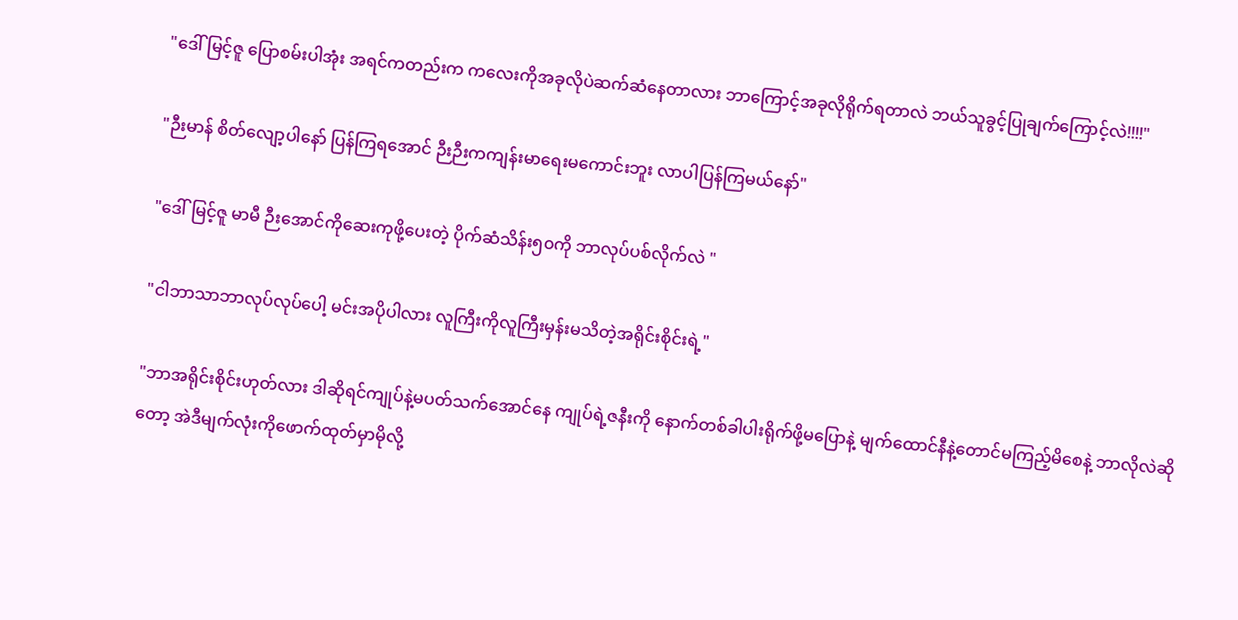"ဒေါ်မြင့်ဇူ ပြောစမ်းပါအုံး အရင်ကတည်းက ကလေးကိုအခုလိုပဲဆက်ဆံနေတာလား ဘာကြောင့်အခုလိုရိုက်ရတာလဲ ဘယ်သူခွင့်ပြုချက်ကြောင့်လဲ!!!!"

"ဉီးမာန် စိတ်လျော့ပါနော် ပြန်ကြရအောင် ဉီးဉီးကကျန်းမာရေးမကောင်းဘူး လာပါပြန်ကြမယ်နော်"

"ဒေါ်မြင့်ဇူ မာမီ ဉီးအောင်ကိုဆေးကုဖို့ပေးတဲ့ ပိုက်ဆံသိန်း၅၀ကို ဘာလုပ်ပစ်လိုက်လဲ "

"ငါဘာသာဘာလုပ်လုပ်ပေါ့ မင်းအပိုပါလား လူကြီးကိုလူကြီးမှန်းမသိတဲ့အရိုင်းစိုင်းရဲ့"

"ဘာအရိုင်းစိုင်းဟုတ်လား ဒါဆိုရင်ကျုပ်နဲ့မပတ်သက်အောင်နေ ကျုပ်ရဲ့ဇနီးကို နောက်တစ်ခါပါးရိုက်ဖို့မပြောနဲ့ မျက်ထောင်နီနဲ့တောင်မကြည့်မိစေနဲ့ ဘာလိုလဲဆိုတော့ အဲဒီမျက်လုံးကိုဖောက်ထုတ်မှာမိုလို့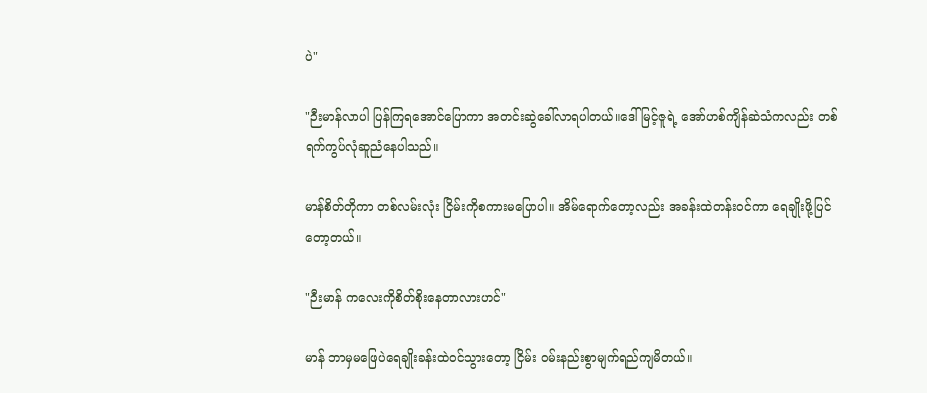ပဲ"

"ဉီးမာန်လာပါ ပြန်ကြရအောင်ပြောကာ အတင်းဆွဲခေါ်လာရပါတယ်။ဒေါ်မြင့်ဇူရဲ့ အော်ဟစ်ကျိန်ဆဲသံကလည်း တစ်ရက်ကွပ်လုံဆူညံနေပါသည်။

မာန်စိတ်တိုကာ တစ်လမ်းလုံး ငြိမ်းကိုစကားမပြောပါ။ အိမ်ရောက်တော့လည်း အခန်းထဲတန်းဝင်ကာ ရေချိုးဖို့ပြင်တော့တယ်။

"ဉီးမာန် ကလေးကိုစိတ်စိုးနေတာလားဟင်"

မာန် ဘာမှမဖြေပဲရေချိုးခန်းထဲဝင်သွားတော့ ငြိမ်း ဝမ်းနည်းစွာမျက်ရည်ကျမိတယ်။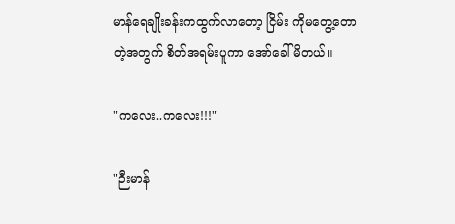မာန်ရေချိုးခန်းကထွက်လာတော့ ငြိမ်း ကိုမတွေ့တောတဲ့အတွက် စိတ်အရမ်းပူကာ အော်ခေါ်မိတယ်။

"ကလေး..ကလေး!!!"

"ဉီးမာန်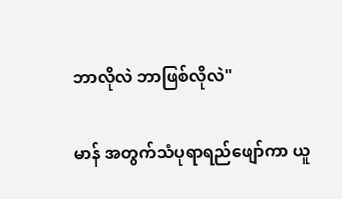ဘာလိုလဲ ဘာဖြစ်လိုလဲ"

မာန် အတွက်သံပုရာရည်ဖျော်ကာ ယူ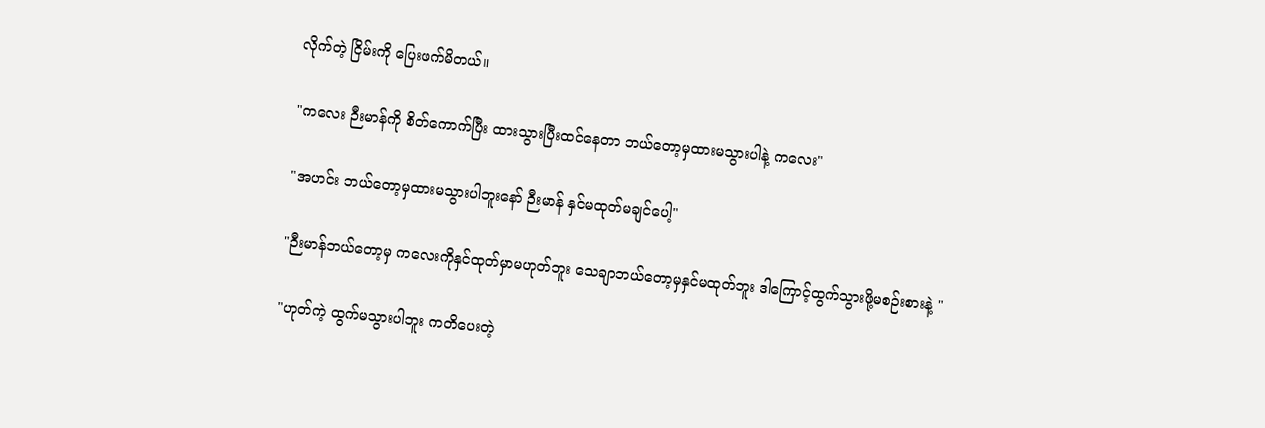လိုက်တဲ့ ငြိမ်းကို ပြေးဖက်မိတယ်။

"ကလေး ဉီးမာန်ကို စိတ်ကောက်ပြီး ထားသွားပြီးထင်နေတာ ဘယ်တော့မှထားမသွားပါနဲ့ ကလေး"

"အဟင်း ဘယ်တော့မှထားမသွားပါဘူးနော် ဉီးမာန် နှင်မထုတ်မချင်ပေါ့"

"ဉီးမာန်ဘယ်တော့မှ ကလေးကိုနှင်ထုတ်မှာမဟုတ်ဘူး သေချာဘယ်တော့မှနှင်မထုတ်ဘူး ဒါကြောင့်ထွက်သွားဖို့မစဉ်းစားနဲ့ "

"ဟုတ်ကဲ့ ထွက်မသွားပါဘူး ကတိပေးတဲ့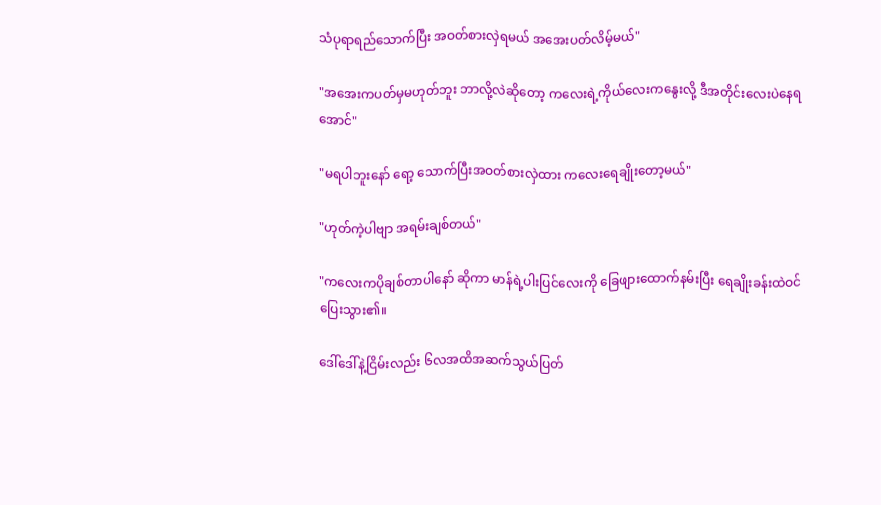သံပုရာရည်သောက်ပြီး အဝတ်စားလှဲရမယ် အအေးပတ်လိမ့်မယ်"

"အအေးကပတ်မှမဟုတ်ဘူး ဘာလို့လဲဆိုတော့ ကလေးရဲ့ကိုယ်လေးကနွေးလို့ ဒီအတိုင်းလေးပဲနေရအောင်"

"မရပါဘူးနော် ရော့ သောက်ပြီးအဝတ်စားလှဲထား ကလေးရေချိုးတော့မယ်"

"ဟုတ်ကဲ့ပါဗျာ အရမ်းချစ်တယ်"

"ကလေးကပိုချစ်တာပါနော် ဆိုကာ မာန်ရဲ့ပါးပြင်လေးကို ခြေဖျားထောက်နမ်းပြီး ရေချိုးခန်းထဲဝင်ပြေးသွား၏။

ဒေါ်ဒေါ်နဲ့ငြိမ်းလည်း ၆လအထိအဆက်သွယ်ပြတ်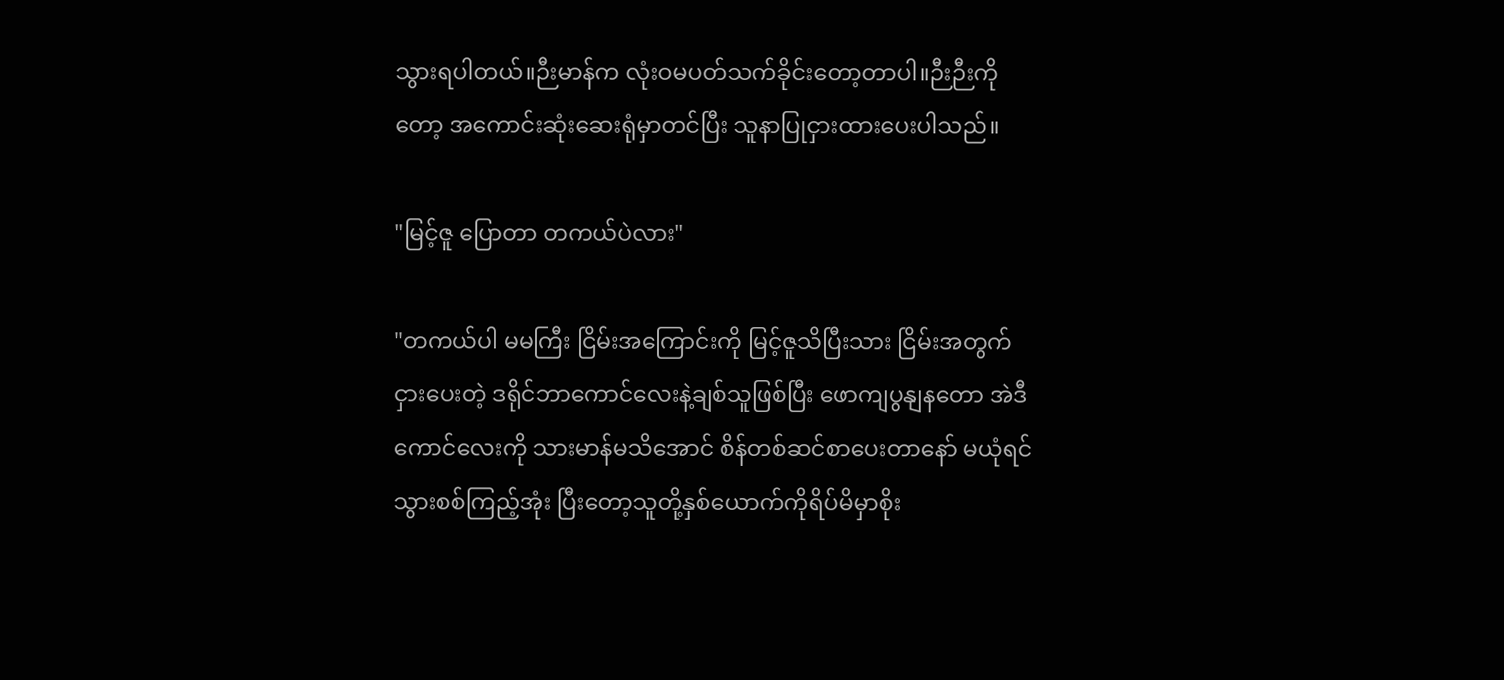သွားရပါတယ်။ဉီးမာန်က လုံးဝမပတ်သက်ခိုင်းတော့တာပါ။ဉီးဉီးကိုတော့ အကောင်းဆုံးဆေးရုံမှာတင်ပြီး သူနာပြုငှားထားပေးပါသည်။

"မြင့်ဇူ ပြောတာ တကယ်ပဲလား"

"တကယ်ပါ မမကြီး ငြိမ်းအကြောင်းကို မြင့်ဇူသိပြီးသား ငြိမ်းအတွက်ငှားပေးတဲ့ ဒရိုင်ဘာကောင်လေးနဲ့ချစ်သူဖြစ်ပြီး ဖောကျပွနျနတော အဲဒီကောင်လေးကို သားမာန်မသိအောင် စိန်တစ်ဆင်စာပေးတာနော် မယုံရင် သွားစစ်ကြည့်အုံး ပြီးတော့သူတို့နှစ်ယောက်ကိုရိပ်မိမှာစိုး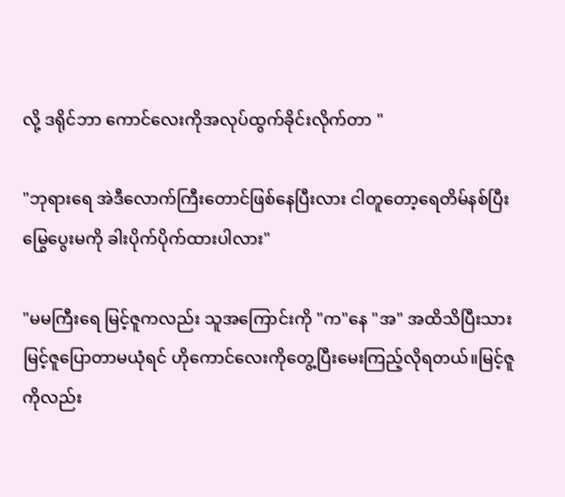လို့ ဒရိုင်ဘာ ကောင်လေးကိုအလုပ်ထွက်ခိုင်းလိုက်တာ "

"ဘုရားရေ အဲဒီလောက်ကြီးတောင်ဖြစ်နေပြီးလား ငါတူတော့ရေတိမ်နစ်ပြီး မြွေပွေးမကို ခါးပိုက်ပိုက်ထားပါလား"

"မမကြီးရေ မြင့်ဇူကလည်း သူအကြောင်းကို "က"နေ "အ" အထိသိပြီးသား မြင့်ဇူပြောတာမယုံရင် ဟိုကောင်လေးကိုတွေ့ပြီးမေးကြည့်လိုရတယ်။မြင့်ဇူကိုလည်း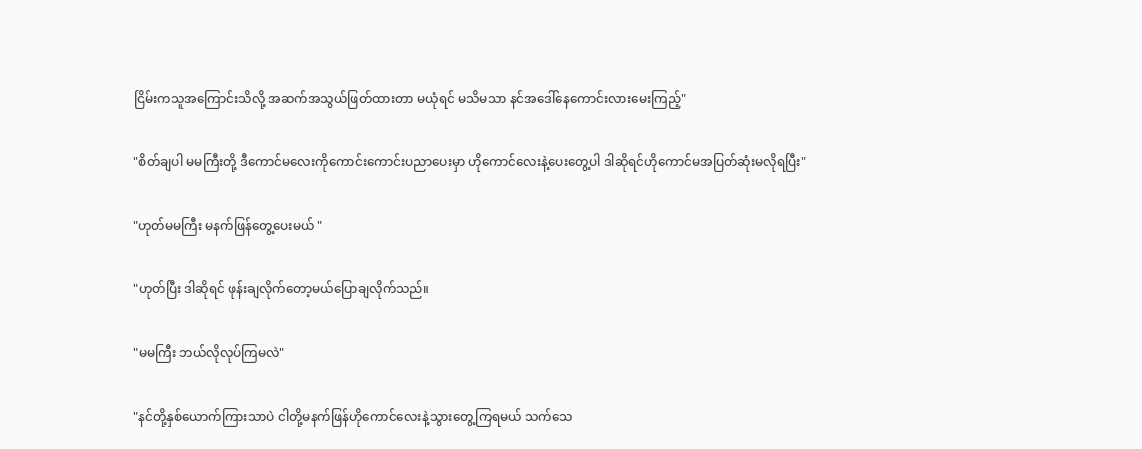ငြိမ်းကသူအကြောင်းသိလို့ အဆက်အသွယ်ဖြတ်ထားတာ မယုံရင် မသိမသာ နင်အဒေါ်နေကောင်းလားမေးကြည့်"

"စိတ်ချပါ မမကြီးတို့ ဒီကောင်မလေးကိုကောင်းကောင်းပညာပေးမှာ ဟိုကောင်လေးနဲ့ပေးတွေ့ပါ ဒါဆိုရင်ဟိုကောင်မအပြတ်ဆုံးမလိုရပြီး"

"ဟုတ်မမကြီး မနက်ဖြန်တွေ့ပေးမယ် "

"ဟုတ်ပြီး ဒါဆိုရင် ဖုန်းချလိုက်တော့မယ်ပြောချလိုက်သည်။

"မမကြီး ဘယ်လိုလုပ်ကြမလဲ"

"နင်တို့နှစ်ယောက်ကြားသာပဲ ငါတို့မနက်ဖြန်ဟိုကောင်လေးနဲ့သွားတွေ့ကြရမယ် သက်သေ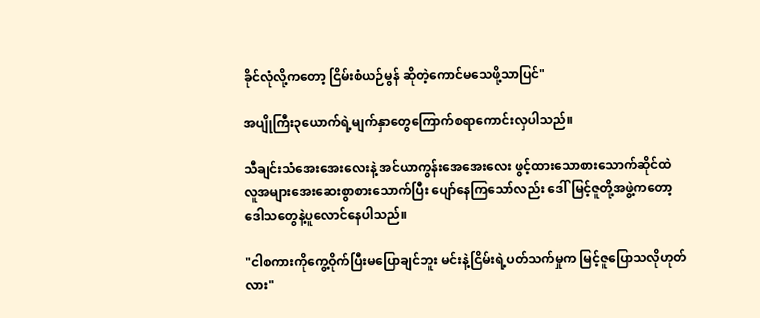ခိုင်လုံလို့ကတော့ ငြိမ်းစံယဉ်မွန် ဆိုတဲ့ကောင်မသေဖို့သာပြင်"

အပျိုကြီး၃ယောက်ရဲ့မျက်နှာတွေကြောက်စရာကောင်းလှပါသည်။

သီချင်းသံအေးအေးလေးနဲ့ အင်ယာကွန်းအေအေးလေး ဖွင့်ထားသောစားသောက်ဆိုင်ထဲ လူအများအေးဆေးစွာစားသောက်ပြီး ပျော်နေကြသော်လည်း ဒေါ်မြင့်ဇူတို့အဖွဲ့ကတော့ ဒေါသတွေနဲ့ပူလောင်နေပါသည်။

"ငါစကားကိုကွေ့ဝိုက်ပြီးမပြောချင်ဘူး မင်းနဲ့ငြိမ်းရဲ့ပတ်သက်မှုက မြင့်ဇူပြောသလိုဟုတ်လား"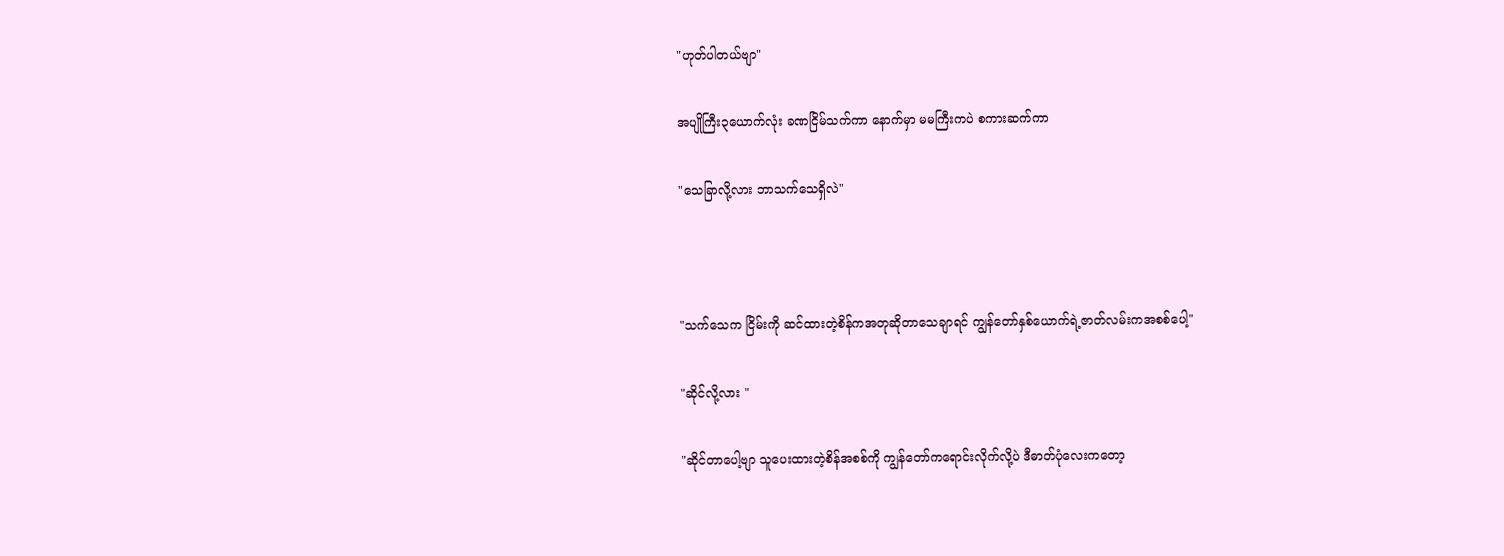"ဟုတ်ပါတယ်ဗျာ"

အပျိုကြီး၃ယောက်လုံး ခဏငြိမ်သက်ကာ နောက်မှာ မမကြီးကပဲ စကားဆက်ကာ

"သေခြာလို့လား ဘာသက်သေရှိလဲ"



"သက်သေက ငြိမ်းကို ဆင်ထားတဲ့စိန်ကအတုဆိုတာသေချာရင် ကျွန်တော်နှစ်ယောက်ရဲ့ဇာတ်လမ်းကအစစ်ပေါ့"

"ဆိုင်လို့လား "

"ဆိုင်တာပေါ့ဗျာ သူပေးထားတဲ့စိန်အစစ်ကို ကျွန်တော်ကရောင်းလိုက်လို့ပဲ ဒီဓာတ်ပုံလေးကတော့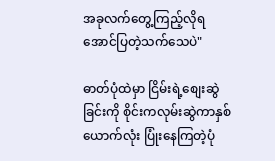အခုလက်တွေ့ကြည့်လိုရအောင်ပြတဲ့သက်သေပဲ"

ဓာတ်ပုံထဲမှာ ငြိမ်းရဲ့စျေးဆွဲခြင်းကို စိုင်းကလုမ်းဆွဲကာနှစ်ယောက်လုံး ပြုံးနေကြတဲ့ပုံ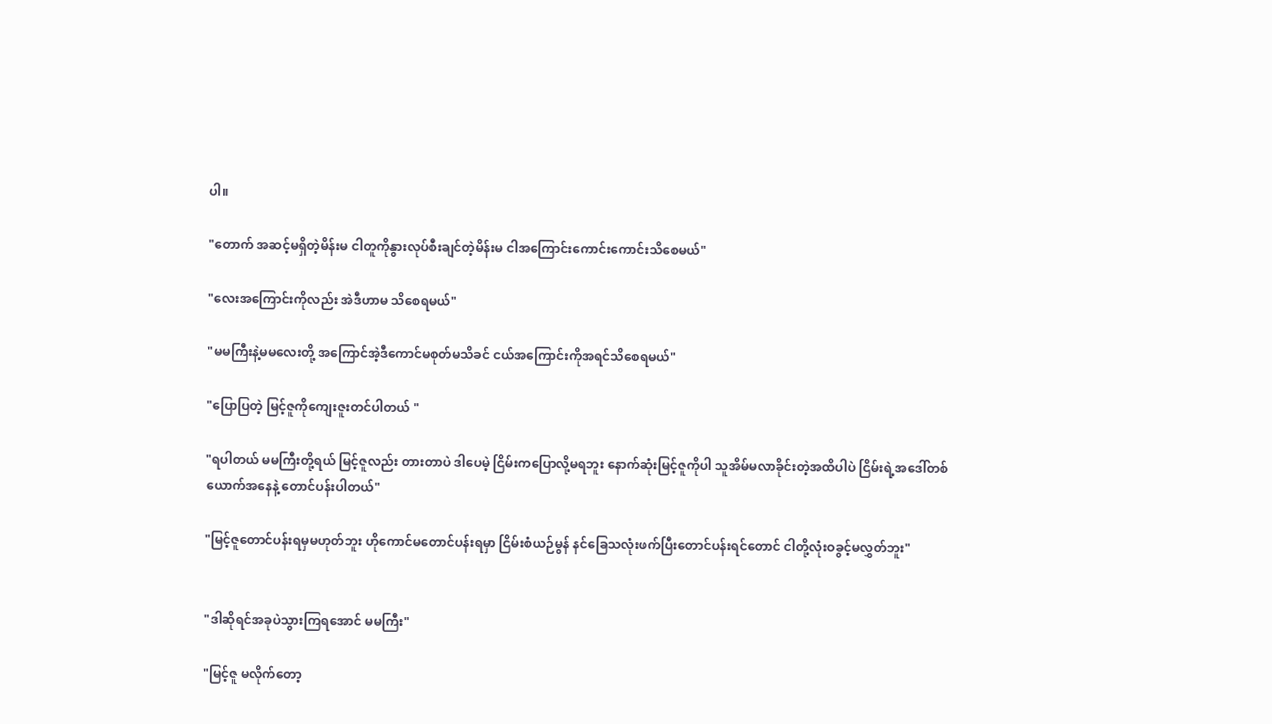ပါ။

"တောက် အဆင့်မရှိတဲ့မိန်းမ ငါတူကိုနွားလုပ်စီးချင်တဲ့မိန်းမ ငါအကြောင်းကောင်းကောင်းသိစေမယ်"

"လေးအကြောင်းကိုလည်း အဲဒီဟာမ သိစေရမယ်"

"မမကြီးနဲ့မမလေးတို့ အကြောင်အဲ့ဒီကောင်မစုတ်မသိခင် ငယ်အကြောင်းကိုအရင်သိစေရမယ်"

"ပြောပြတဲ့ မြင့်ဇူကိုကျေးဇူးတင်ပါတယ် "

"ရပါတယ် မမကြီးတို့ရယ် မြင့်ဇူလည်း တားတာပဲ ဒါပေမဲ့ ငြိမ်းကပြောလို့မရဘူး နောက်ဆုံးမြင့်ဇူကိုပါ သူအိမ်မလာခိုင်းတဲ့အထိပါပဲ ငြိမ်းရဲ့အဒေါ်တစ်ယောက်အနေနဲ့ တောင်ပန်းပါတယ်"

"မြင့်ဇူတောင်ပန်းရမှမဟုတ်ဘူး ဟိုကောင်မတောင်ပန်းရမှာ ငြိမ်းစံယဉ်မွန် နင်ခြေသလုံးဖက်ပြီးတောင်ပန်းရင်တောင် ငါတို့လုံးဝခွင့်မလွှတ်ဘူး"


"ဒါဆိုရင်အခုပဲသွားကြရအောင် မမကြီး"

"မြင့်ဇူ မလိုက်တော့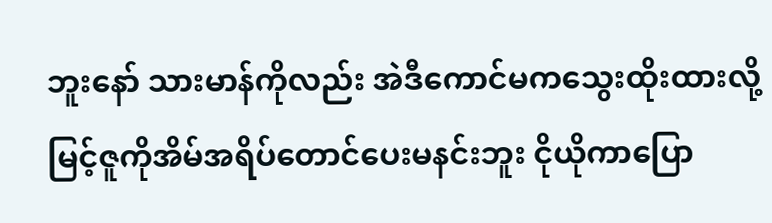ဘူးနော် သားမာန်ကိုလည်း အဲဒီကောင်မကသွေးထိုးထားလို့ မြင့်ဇူကိုအိမ်အရိပ်တောင်ပေးမနင်းဘူး ငိုယိုကာပြော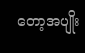တော့အပျိုး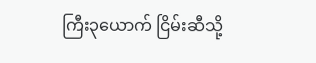ကြီး၃ယောက် ငြိမ်းဆီသို့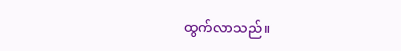ထွက်လာသည်။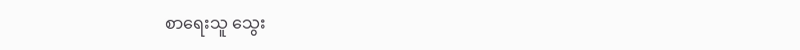စာရေးသူ သွေး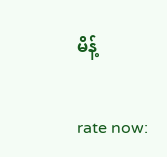မိန့်


rate now: